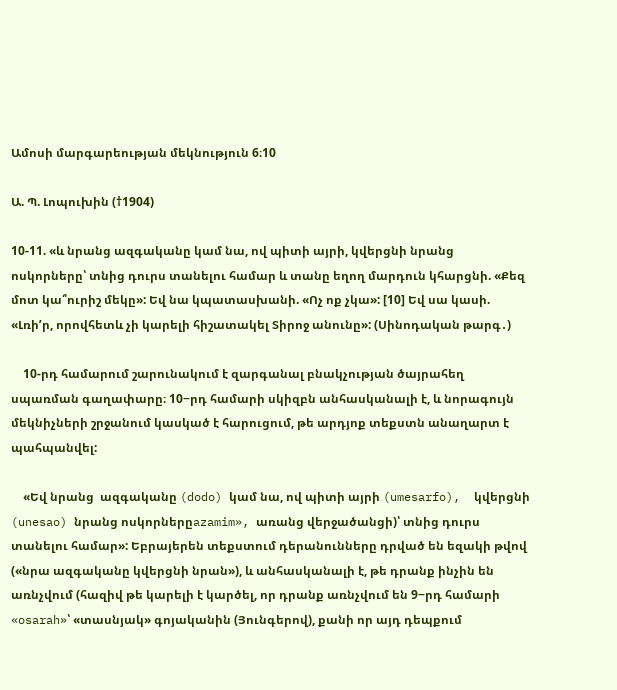Ամոսի մարգարեության մեկնություն 6։10

Ա. Պ. Լոպուխին (†1904)

10-11. «և նրանց ազգականը կամ նա, ով պիտի այրի, կվերցնի նրանց ոսկորները՝ տնից դուրս տանելու համար և տանը եղող մարդուն կհարցնի. «Քեզ մոտ կա՞ուրիշ մեկը»: Եվ նա կպատասխանի. «Ոչ ոք չկա»: [10] Եվ սա կասի. «Լռիʹր, որովհետև չի կարելի հիշատակել Տիրոջ անունը»: (Սինոդական թարգ․)

    10-րդ համարում շարունակում է զարգանալ բնակչության ծայրահեղ սպառման գաղափարը։ 10−րդ համարի սկիզբն անհասկանալի է, և նորագույն մեկնիչների շրջանում կասկած է հարուցում, թե արդյոք տեքստն անաղարտ է պահպանվել:

    «Եվ նրանց  ազգականը (dodo) կամ նա, ով պիտի այրի (umesarfo),  կվերցնի (unesao) նրանց ոսկորներըazamim», առանց վերջածանցի)՝ տնից դուրս տանելու համար»: Եբրայերեն տեքստում դերանունները դրված են եզակի թվով («նրա ազգականը կվերցնի նրան»), և անհասկանալի է, թե դրանք ինչին են առնչվում (հազիվ թե կարելի է կարծել, որ դրանք առնչվում են 9−րդ համարի «osarah»՝ «տասնյակ» գոյականին (Յունգերով), քանի որ այդ դեպքում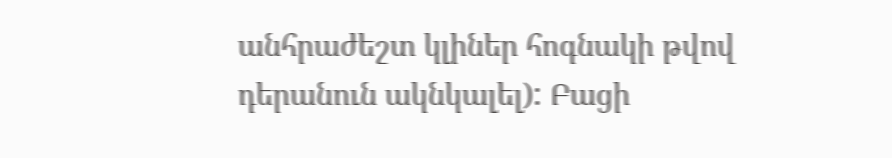անհրաժեշտ կլիներ հոգնակի թվով դերանուն ակնկալել): Բացի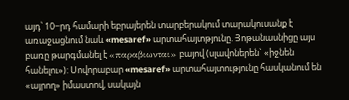այդ՝ 10−րդ համարի եբրայերեն տարբերակում տարակուսանք է առաջացնում նաև «mesaref» արտահայտթյունը. Յոթանասնիցը այս բառը թարգմանել է «παραβιωνται» բայով (սլավոներեն` «իջնեն հանելու»): Սովորաբար «mesaref» արտահայտությունը հասկանում են «այրող» իմաստով, սակայն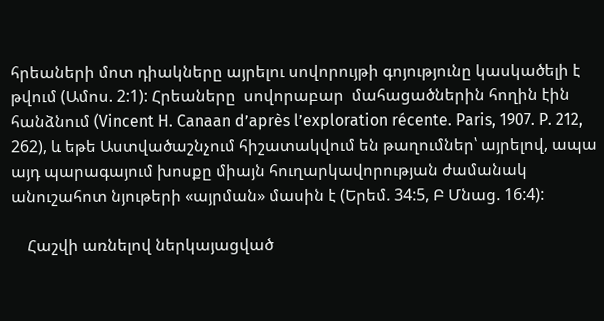հրեաների մոտ դիակները այրելու սովորույթի գոյությունը կասկածելի է թվում (Ամոս. 2:1): Հրեաները  սովորաբար  մահացածներին հողին էին հանձնում (Vincent H. Canaan d’après l’exploration récente. Paris, 1907. P. 212, 262), և եթե Աստվածաշնչում հիշատակվում են թաղումներ՝ այրելով, ապա այդ պարագայում խոսքը միայն հուղարկավորության ժամանակ անուշահոտ նյութերի «այրման» մասին է (Երեմ. 34:5, Բ Մնաց. 16:4):

    Հաշվի առնելով ներկայացված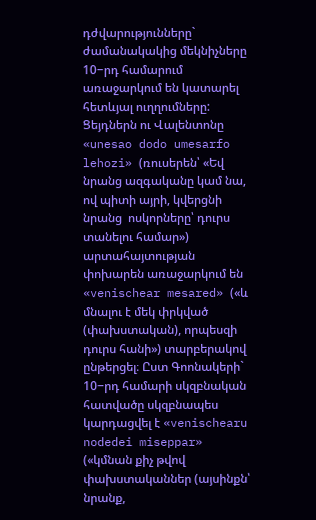դժվարությունները` ժամանակակից մեկնիչները 10−րդ համարում առաջարկում են կատարել հետևյալ ուղղումները: Ցեյդներն ու Վալենտոնը «unesao dodo umesarfo lehozi» (ռուսերեն՝ «Եվ նրանց ազգականը կամ նա, ով պիտի այրի, կվերցնի նրանց  ոսկորները՝ դուրս տանելու համար») արտահայտության փոխարեն առաջարկում են «venischear mesared» («և մնալու է մեկ փրկված (փախստական), որպեսզի դուրս հանի») տարբերակով ընթերցել։ Ըստ Գոոնակերի` 10−րդ համարի սկզբնական հատվածը սկզբնապես կարդացվել է «venischearu nodedei miseppar» («կմնան քիչ թվով փախստականներ (այսինքն՝ նրանք,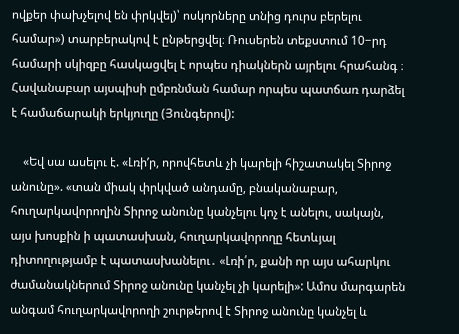ովքեր փախչելով են փրկվել)՝ ոսկորները տնից դուրս բերելու համար») տարբերակով է ընթերցվել։ Ռուսերեն տեքստում 10−րդ համարի սկիզբը հասկացվել է որպես դիակներն այրելու հրահանգ ։ Հավանաբար այսպիսի ըմբռնման համար որպես պատճառ դարձել է համաճարակի երկյուղը (Յունգերով):

    «Եվ սա ասելու է. «Լռիʹր, որովհետև չի կարելի հիշատակել Տիրոջ անունը». «տան միակ փրկված անդամը, բնականաբար, հուղարկավորողին Տիրոջ անունը կանչելու կոչ է անելու, սակայն,  այս խոսքին ի պատասխան, հուղարկավորողը հետևյալ դիտողությամբ է պատասխանելու․ «Լռի՛ր, քանի որ այս ահարկու ժամանակներում Տիրոջ անունը կանչել չի կարելի»: Ամոս մարգարեն անգամ հուղարկավորողի շուրթերով է Տիրոջ անունը կանչել և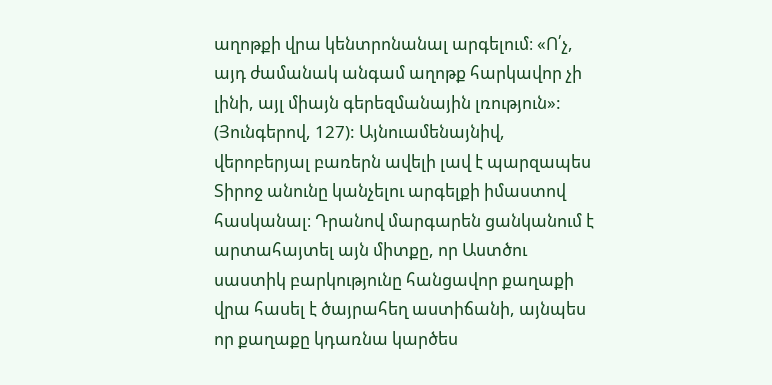աղոթքի վրա կենտրոնանալ արգելում։ «Ո՛չ, այդ ժամանակ անգամ աղոթք հարկավոր չի լինի, այլ միայն գերեզմանային լռություն»: (Յունգերով, 127): Այնուամենայնիվ, վերոբերյալ բառերն ավելի լավ է պարզապես Տիրոջ անունը կանչելու արգելքի իմաստով հասկանալ։ Դրանով մարգարեն ցանկանում է արտահայտել այն միտքը, որ Աստծու սաստիկ բարկությունը հանցավոր քաղաքի վրա հասել է ծայրահեղ աստիճանի, այնպես որ քաղաքը կդառնա կարծես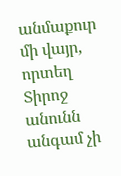անմաքուր մի վայր, որտեղ Տիրոջ անունն անգամ չի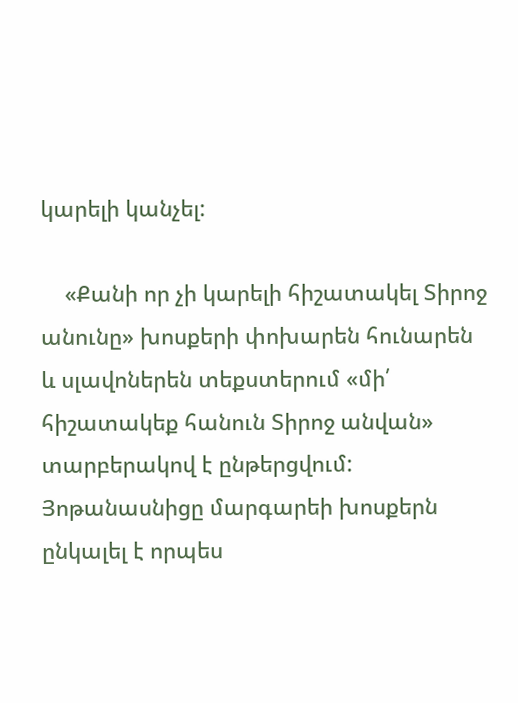կարելի կանչել:

    «Քանի որ չի կարելի հիշատակել Տիրոջ անունը» խոսքերի փոխարեն հունարեն և սլավոներեն տեքստերում «մի՛ հիշատակեք հանուն Տիրոջ անվան» տարբերակով է ընթերցվում: Յոթանասնիցը մարգարեի խոսքերն ընկալել է որպես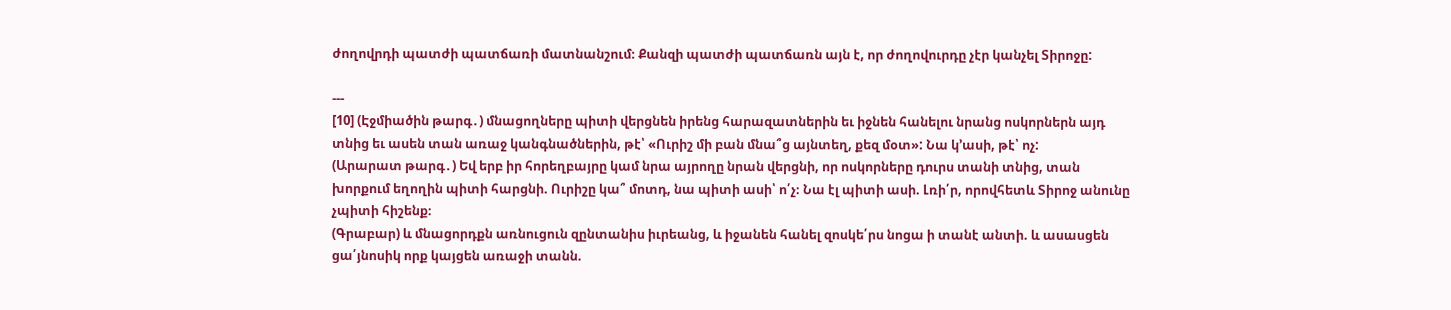ժողովրդի պատժի պատճառի մատնանշում։ Քանզի պատժի պատճառն այն է, որ ժողովուրդը չէր կանչել Տիրոջը:

---
[10] (Էջմիածին թարգ․) մնացողները պիտի վերցնեն իրենց հարազատներին եւ իջնեն հանելու նրանց ոսկորներն այդ տնից եւ ասեն տան առաջ կանգնածներին, թէ՝ «Ուրիշ մի բան մնա՞ց այնտեղ, քեզ մօտ»: Նա կ՚ասի, թէ՝ ոչ:
(Արարատ թարգ․) Եվ երբ իր հորեղբայրը կամ նրա այրողը նրան վերցնի, որ ոսկորները դուրս տանի տնից, տան խորքում եղողին պիտի հարցնի. Ուրիշը կա՞ մոտդ, նա պիտի ասի՝ ո՛չ։ Նա էլ պիտի ասի. Լռի՛ր, որովհետև Տիրոջ անունը չպիտի հիշենք։
(Գրաբար) և մնացորդքն առնուցուն զընտանիս իւրեանց, և իջանեն հանել զոսկե՛րս նոցա ի տանէ անտի. և ասասցեն ցա՛յնոսիկ որք կայցեն առաջի տանն.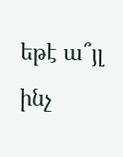եթէ ա՞յլ ինչ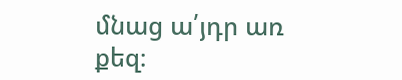մնաց ա՛յդր առ քեզ։